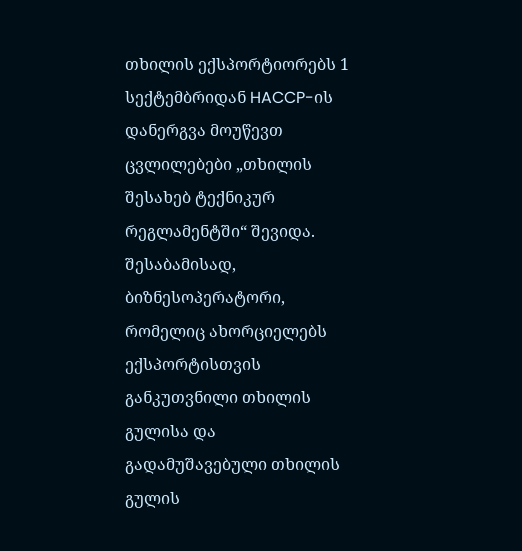თხილის ექსპორტიორებს 1 სექტემბრიდან HACCP-ის დანერგვა მოუწევთ
ცვლილებები „თხილის შესახებ ტექნიკურ რეგლამენტში“ შევიდა.
შესაბამისად, ბიზნესოპერატორი, რომელიც ახორციელებს ექსპორტისთვის განკუთვნილი თხილის გულისა და გადამუშავებული თხილის გულის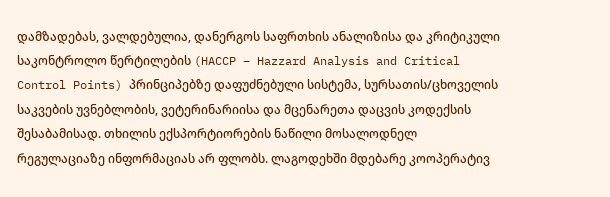დამზადებას, ვალდებულია, დანერგოს საფრთხის ანალიზისა და კრიტიკული საკონტროლო წერტილების (HACCP – Hazzard Analysis and Critical Control Points) პრინციპებზე დაფუძნებული სისტემა, სურსათის/ცხოველის საკვების უვნებლობის, ვეტერინარიისა და მცენარეთა დაცვის კოდექსის შესაბამისად. თხილის ექსპორტიორების ნაწილი მოსალოდნელ რეგულაციაზე ინფორმაციას არ ფლობს. ლაგოდეხში მდებარე კოოპერატივ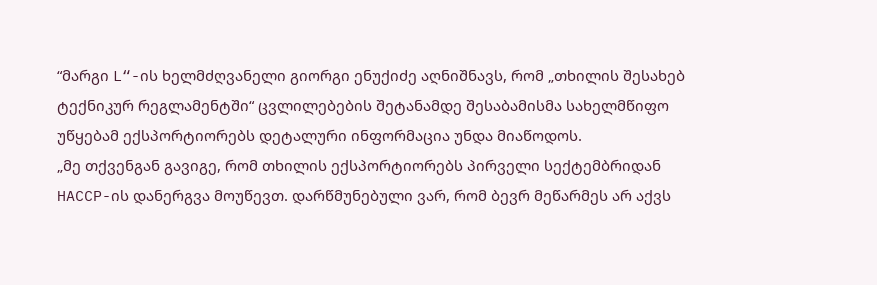“მარგი L“-ის ხელმძღვანელი გიორგი ენუქიძე აღნიშნავს, რომ „თხილის შესახებ ტექნიკურ რეგლამენტში“ ცვლილებების შეტანამდე შესაბამისმა სახელმწიფო უწყებამ ექსპორტიორებს დეტალური ინფორმაცია უნდა მიაწოდოს.
„მე თქვენგან გავიგე, რომ თხილის ექსპორტიორებს პირველი სექტემბრიდან HACCP-ის დანერგვა მოუწევთ. დარწმუნებული ვარ, რომ ბევრ მეწარმეს არ აქვს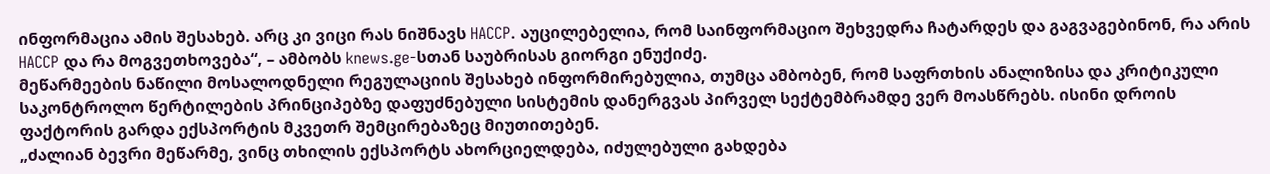ინფორმაცია ამის შესახებ. არც კი ვიცი რას ნიშნავს HACCP. აუცილებელია, რომ საინფორმაციო შეხვედრა ჩატარდეს და გაგვაგებინონ, რა არის HACCP და რა მოგვეთხოვება“, – ამბობს knews.ge-სთან საუბრისას გიორგი ენუქიძე.
მეწარმეების ნაწილი მოსალოდნელი რეგულაციის შესახებ ინფორმირებულია, თუმცა ამბობენ, რომ საფრთხის ანალიზისა და კრიტიკული საკონტროლო წერტილების პრინციპებზე დაფუძნებული სისტემის დანერგვას პირველ სექტემბრამდე ვერ მოასწრებს. ისინი დროის ფაქტორის გარდა ექსპორტის მკვეთრ შემცირებაზეც მიუთითებენ.
„ძალიან ბევრი მეწარმე, ვინც თხილის ექსპორტს ახორციელდება, იძულებული გახდება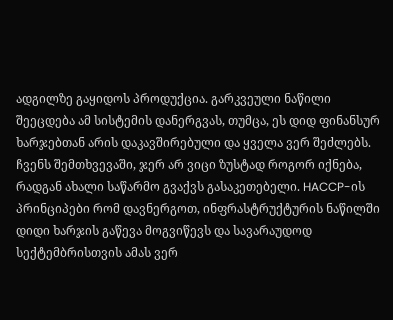ადგილზე გაყიდოს პროდუქცია. გარკვეული ნაწილი შეეცდება ამ სისტემის დანერგვას, თუმცა, ეს დიდ ფინანსურ ხარჯებთან არის დაკავშირებული და ყველა ვერ შეძლებს. ჩვენს შემთხვევაში, ჯერ არ ვიცი ზუსტად როგორ იქნება, რადგან ახალი საწარმო გვაქვს გასაკეთებელი. HACCP-ის პრინციპები რომ დავნერგოთ, ინფრასტრუქტურის ნაწილში დიდი ხარჯის გაწევა მოგვიწევს და სავარაუდოდ სექტემბრისთვის ამას ვერ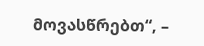მოვასწრებთ“, –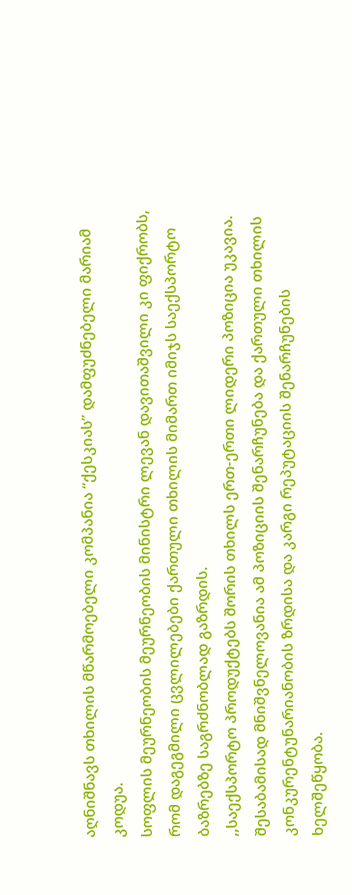აღნიშნავს თხილის მწარმოებელი კომპანია “ქესკიას” დამფუძნებელი მარიამ კოდუა.
სოფლის მეურნეობის მეურნეობის მინისტრი ლევან დავითაშვილი კი ფიქრობს, რომ დაგეგმილი ცვლილებები ქართული თხილის მიმართ იმიჯს საექსპორტო ბაზრებზე საგრძნობლად გაზრდის.
,,საექსპორტო პროდუქტებს შორის თხილს ერთ-ერთი ლიდერი პოზიცია უკავია. შესაბამისად მნიშვნელოვანია ამ პოზიციის შენარჩუნება და ქართული თხილის კონკურენტუნარიანობის ზრდისა და კარგი რეპუტაციის შენარჩუნების ხელშეწყობა.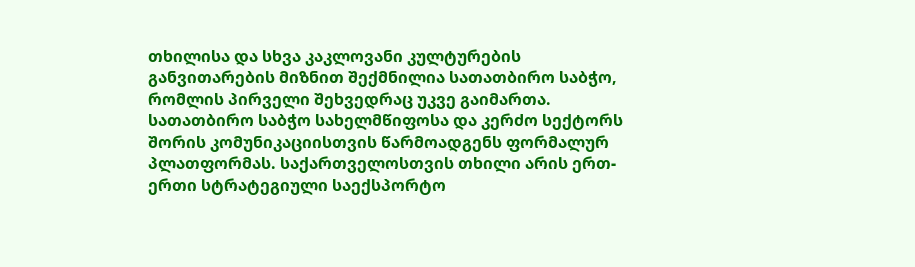თხილისა და სხვა კაკლოვანი კულტურების განვითარების მიზნით შექმნილია სათათბირო საბჭო, რომლის პირველი შეხვედრაც უკვე გაიმართა. სათათბირო საბჭო სახელმწიფოსა და კერძო სექტორს შორის კომუნიკაციისთვის წარმოადგენს ფორმალურ პლათფორმას. საქართველოსთვის თხილი არის ერთ-ერთი სტრატეგიული საექსპორტო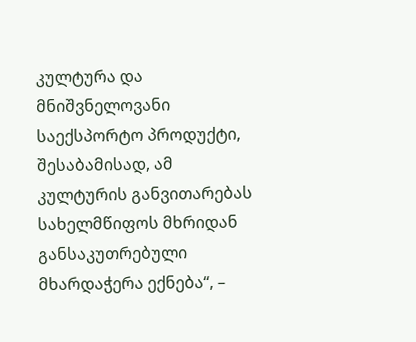კულტურა და მნიშვნელოვანი საექსპორტო პროდუქტი, შესაბამისად, ამ კულტურის განვითარებას სახელმწიფოს მხრიდან განსაკუთრებული მხარდაჭერა ექნება“, –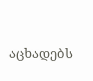აცხადებს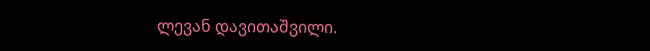ლევან დავითაშვილი.